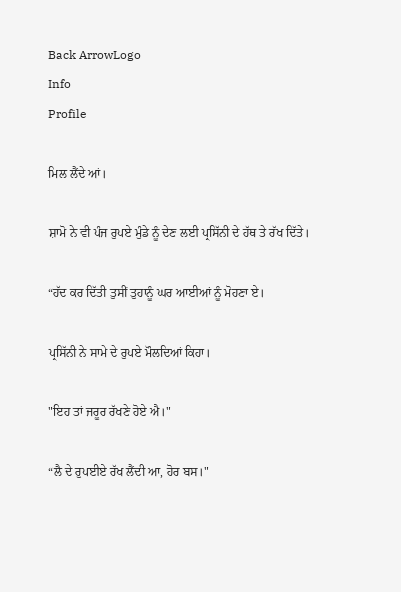Back ArrowLogo
Info
Profile

ਮਿਲ ਲੈਂਦੇ ਆਂ।

ਸ਼ਾਮੋ ਨੇ ਵੀ ਪੰਜ ਰੁਪਏ ਮੁੰਡੇ ਨੂੰ ਦੇਣ ਲਈ ਪ੍ਰਸਿੱਨੀ ਦੇ ਹੱਥ ਤੇ ਰੱਖ ਦਿੱਤੇ।

“ਹੱਦ ਕਰ ਦਿੱਤੀ ਤੁਸੀਂ ਤੁਹਾਨੂੰ ਘਰ ਆਈਆਂ ਨੂੰ ਮੋਹਣਾ ਏ।

ਪ੍ਰਸਿੱਨੀ ਨੇ ਸਾਮੇ ਦੇ ਰੁਪਏ ਮੌਲਦਿਆਂ ਕਿਹਾ।

"ਇਹ ਤਾਂ ਜਰੂਰ ਰੱਖਣੇ ਹੋਏ ਐ।"

“ਲੈ ਦੇ ਰੁਪਈਏ ਰੱਖ ਲੈਂਦੀ ਆ, ਹੋਰ ਬਸ।"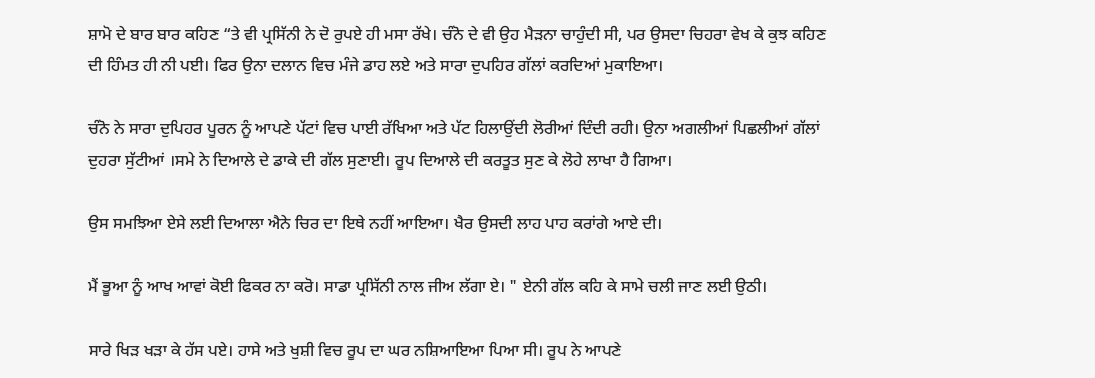ਸ਼ਾਮੋ ਦੇ ਬਾਰ ਬਾਰ ਕਹਿਣ “ਤੇ ਵੀ ਪ੍ਰਸਿੱਨੀ ਨੇ ਦੋ ਰੁਪਏ ਹੀ ਮਸਾ ਰੱਖੇ। ਚੰਨੋ ਦੇ ਵੀ ਉਹ ਮੈੜਨਾ ਚਾਹੁੰਦੀ ਸੀ, ਪਰ ਉਸਦਾ ਚਿਹਰਾ ਵੇਖ ਕੇ ਕੁਝ ਕਹਿਣ ਦੀ ਹਿੰਮਤ ਹੀ ਨੀ ਪਈ। ਫਿਰ ਉਨਾ ਦਲਾਨ ਵਿਚ ਮੰਜੇ ਡਾਹ ਲਏ ਅਤੇ ਸਾਰਾ ਦੁਪਹਿਰ ਗੱਲਾਂ ਕਰਦਿਆਂ ਮੁਕਾਇਆ।

ਚੰਨੋ ਨੇ ਸਾਰਾ ਦੁਪਿਹਰ ਪੂਰਨ ਨੂੰ ਆਪਣੇ ਪੱਟਾਂ ਵਿਚ ਪਾਈ ਰੱਖਿਆ ਅਤੇ ਪੱਟ ਹਿਲਾਉਂਦੀ ਲੋਰੀਆਂ ਦਿੰਦੀ ਰਹੀ। ਉਨਾ ਅਗਲੀਆਂ ਪਿਛਲੀਆਂ ਗੱਲਾਂ ਦੁਹਰਾ ਸੁੱਟੀਆਂ ।ਸਮੇ ਨੇ ਦਿਆਲੇ ਦੇ ਡਾਕੇ ਦੀ ਗੱਲ ਸੁਣਾਈ। ਰੂਪ ਦਿਆਲੇ ਦੀ ਕਰਤੂਤ ਸੁਣ ਕੇ ਲੋਹੇ ਲਾਖਾ ਹੈ ਗਿਆ।

ਉਸ ਸਮਝਿਆ ਏਸੇ ਲਈ ਦਿਆਲਾ ਐਨੇ ਚਿਰ ਦਾ ਇਥੇ ਨਹੀਂ ਆਇਆ। ਖੈਰ ਉਸਦੀ ਲਾਹ ਪਾਹ ਕਰਾਂਗੇ ਆਏ ਦੀ।

ਮੈਂ ਭੂਆ ਨੂੰ ਆਖ ਆਵਾਂ ਕੋਈ ਫਿਕਰ ਨਾ ਕਰੋ। ਸਾਡਾ ਪ੍ਰਸਿੱਨੀ ਨਾਲ ਜੀਅ ਲੱਗਾ ਏ। " ਏਨੀ ਗੱਲ ਕਹਿ ਕੇ ਸਾਮੇ ਚਲੀ ਜਾਣ ਲਈ ਉਠੀ।

ਸਾਰੇ ਖਿੜ ਖੜਾ ਕੇ ਹੱਸ ਪਏ। ਹਾਸੇ ਅਤੇ ਖੁਸ਼ੀ ਵਿਚ ਰੂਪ ਦਾ ਘਰ ਨਸ਼ਿਆਇਆ ਪਿਆ ਸੀ। ਰੂਪ ਨੇ ਆਪਣੇ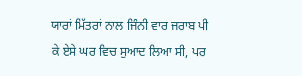ਯਾਰਾਂ ਮਿੱਤਰਾਂ ਨਾਲ ਜਿੰਨੀ ਵਾਰ ਜਰਾਬ ਪੀ ਕੇ ਏਸੇ ਘਰ ਵਿਚ ਸੁਆਦ ਲਿਆ ਸੀ, ਪਰ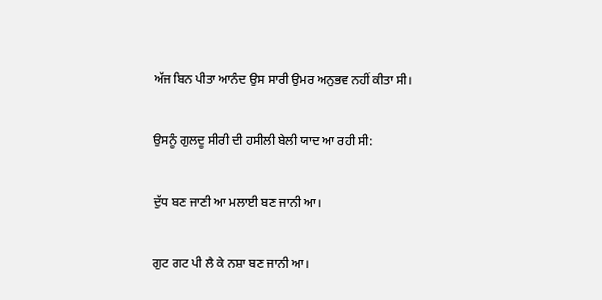ਅੱਜ ਬਿਨ ਪੀਤਾ ਆਨੰਦ ਉਸ ਸਾਰੀ ਉਮਰ ਅਨੁਭਵ ਨਹੀਂ ਕੀਤਾ ਸੀ।

ਉਸਨੂੰ ਗੁਲਦੂ ਸੀਰੀ ਦੀ ਹਸੀਲੀ ਬੇਲੀ ਯਾਦ ਆ ਰਹੀ ਸੀ:

ਦੁੱਧ ਬਣ ਜਾਣੀ ਆ ਮਲਾਈ ਬਣ ਜਾਨੀ ਆ।

ਗੁਟ ਗਟ ਪੀ ਲੈ ਕੇ ਨਸ਼ਾ ਬਣ ਜਾਨੀ ਆ।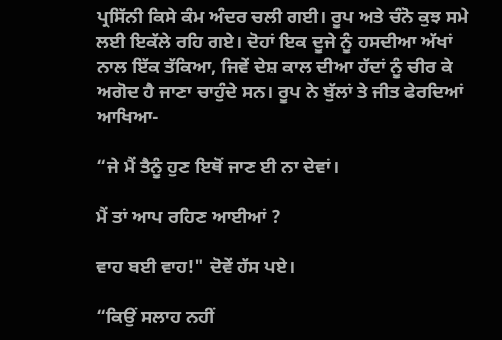ਪ੍ਰਸਿੱਨੀ ਕਿਸੇ ਕੰਮ ਅੰਦਰ ਚਲੀ ਗਈ। ਰੂਪ ਅਤੇ ਚੰਨੋ ਕੁਝ ਸਮੇ ਲਈ ਇਕੱਲੇ ਰਹਿ ਗਏ। ਦੋਹਾਂ ਇਕ ਦੂਜੇ ਨੂੰ ਹਸਦੀਆ ਅੱਖਾਂ ਨਾਲ ਇੱਕ ਤੱਕਿਆ, ਜਿਵੇਂ ਦੇਸ਼ ਕਾਲ ਦੀਆ ਹੱਦਾਂ ਨੂੰ ਚੀਰ ਕੇ ਅਗੋਦ ਹੈ ਜਾਣਾ ਚਾਹੁੰਦੇ ਸਨ। ਰੂਪ ਨੇ ਬੁੱਲਾਂ ਤੇ ਜੀਤ ਫੇਰਦਿਆਂ ਆਖਿਆ-

“ਜੇ ਮੈਂ ਤੈਨੂੰ ਹੁਣ ਇਥੋਂ ਜਾਣ ਈ ਨਾ ਦੇਵਾਂ।

ਮੈਂ ਤਾਂ ਆਪ ਰਹਿਣ ਆਈਆਂ ?

ਵਾਹ ਬਈ ਵਾਹ!" ਦੋਵੇਂ ਹੱਸ ਪਏ।

“ਕਿਉਂ ਸਲਾਹ ਨਹੀਂ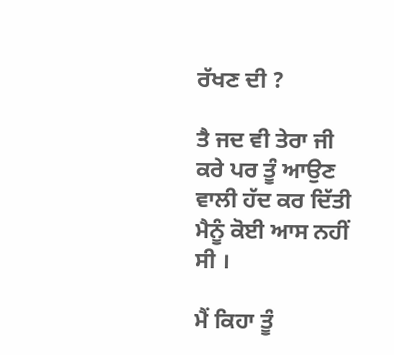ਰੱਖਣ ਦੀ ?

ਤੈ ਜਦ ਵੀ ਤੇਰਾ ਜੀ ਕਰੇ ਪਰ ਤੂੰ ਆਉਣ ਵਾਲੀ ਹੱਦ ਕਰ ਦਿੱਤੀ ਮੈਨੂੰ ਕੋਈ ਆਸ ਨਹੀਂ ਸੀ ।

ਮੈਂ ਕਿਹਾ ਤੂੰ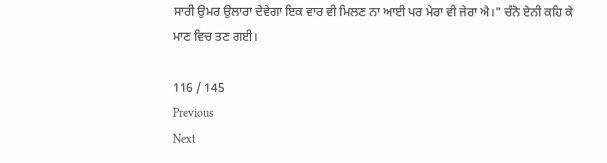ਸਾਰੀ ਉਮਰ ਉਲਾਰਾ ਦੇਵੇਗਾ ਇਕ ਵਾਰ ਵੀ ਮਿਲਣ ਨਾ ਆਈ ਪਰ ਮੇਰਾ ਵੀ ਜੇਰਾ ਐ।" ਚੰਨੋ ਏਨੀ ਕਹਿ ਕੇ ਮਾਣ ਵਿਚ ਤਣ ਗਈ।

116 / 145
Previous
Next